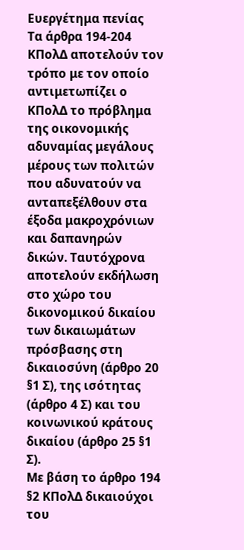Ευεργέτημα πενίας
Τα άρθρα 194-204 ΚΠολΔ αποτελούν τον τρόπο με τον οποίο αντιμετωπίζει ο ΚΠολΔ το πρόβλημα της οικονομικής αδυναμίας μεγάλους μέρους των πολιτών που αδυνατούν να ανταπεξέλθουν στα έξοδα μακροχρόνιων και δαπανηρών δικών. Ταυτόχρονα αποτελούν εκδήλωση στο χώρο του δικονομικού δικαίου των δικαιωμάτων πρόσβασης στη δικαιοσύνη (άρθρο 20 §1 Σ), της ισότητας (άρθρο 4 Σ) και του κοινωνικού κράτους δικαίου (άρθρο 25 §1 Σ).
Με βάση το άρθρο 194 §2 ΚΠολΔ δικαιούχοι του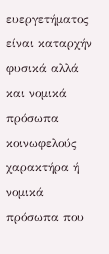ευεργετήματος είναι καταρχήν φυσικά αλλά και νομικά πρόσωπα κοινωφελούς χαρακτήρα ή νομικά πρόσωπα που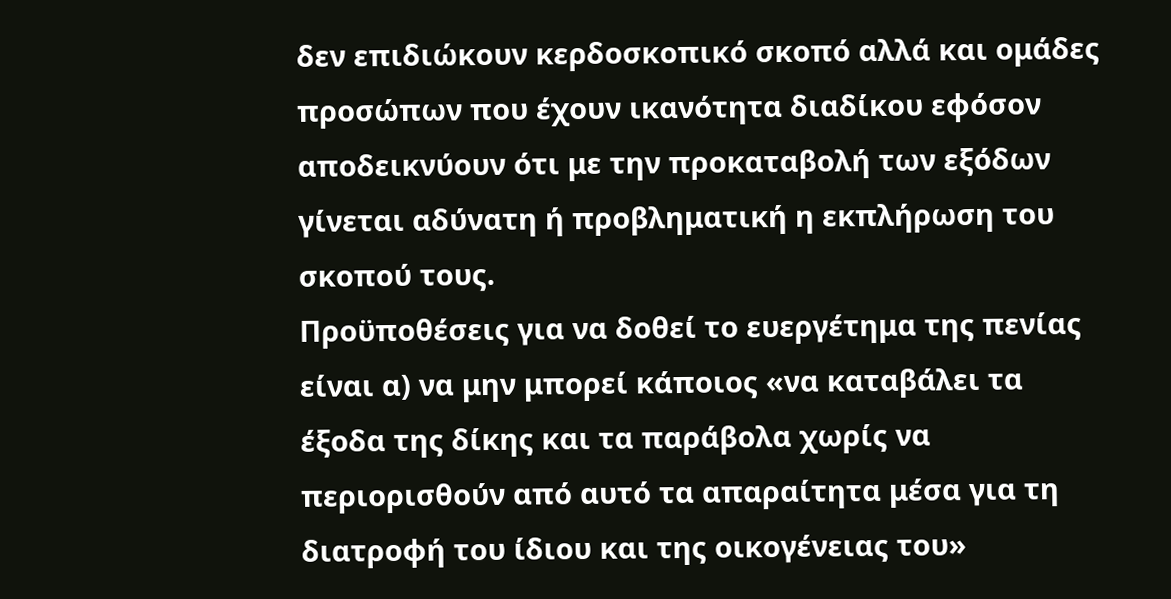δεν επιδιώκουν κερδοσκοπικό σκοπό αλλά και ομάδες προσώπων που έχουν ικανότητα διαδίκου εφόσον αποδεικνύουν ότι με την προκαταβολή των εξόδων γίνεται αδύνατη ή προβληματική η εκπλήρωση του σκοπού τους.
Προϋποθέσεις για να δοθεί το ευεργέτημα της πενίας είναι α) να μην μπορεί κάποιος «να καταβάλει τα έξοδα της δίκης και τα παράβολα χωρίς να περιορισθούν από αυτό τα απαραίτητα μέσα για τη διατροφή του ίδιου και της οικογένειας του»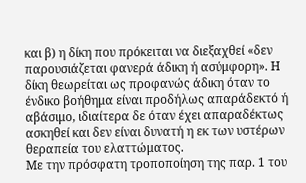και β) η δίκη που πρόκειται να διεξαχθεί «δεν παρουσιάζεται φανερά άδικη ή ασύμφορη». Η δίκη θεωρείται ως προφανώς άδικη όταν το ένδικο βοήθημα είναι προδήλως απαράδεκτό ή αβάσιμο, ιδιαίτερα δε όταν έχει απαραδέκτως ασκηθεί και δεν είναι δυνατή η εκ των υστέρων θεραπεία του ελαττώματος.
Με την πρόσφατη τροποποίηση της παρ. 1 του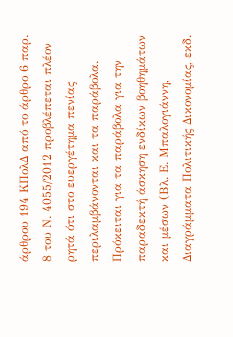άρθρου 194 ΚΠολΔ από το άρθρο 6 παρ. 8 του Ν. 4055/2012 προβλέπεται πλέον ρητά ότι στο ευεργέτημα πενίας περιλαμβάνονται και τα παράβολα. Πρόκειται για τα παράβολα για την παραδεκτή άσκηση ενδίκων βοηθημάτων και μέσων (Βλ. Ε. Μπαλογιάννη, Διαγράμματα Πολιτικής Δικονομίας, εκδ.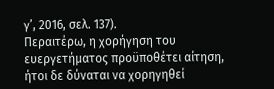γ’, 2016, σελ. 137).
Περαιτέρω, η χορήγηση του ευεργετήματος προϋποθέτει αίτηση, ήτοι δε δύναται να χορηγηθεί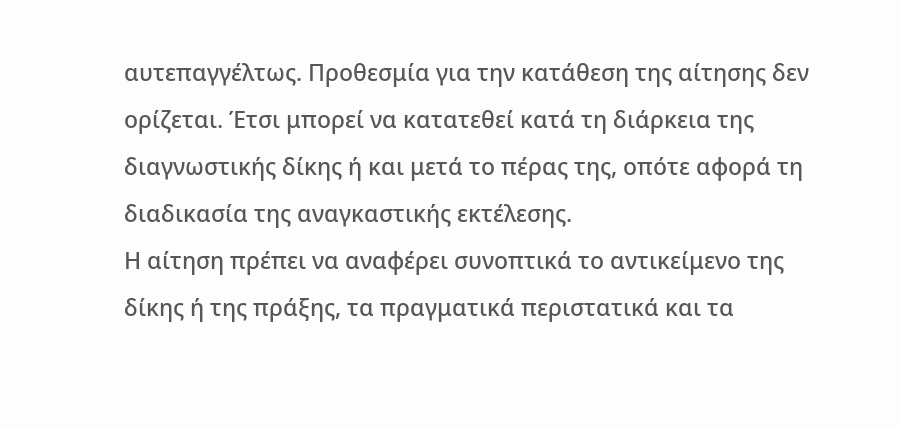αυτεπαγγέλτως. Προθεσμία για την κατάθεση της αίτησης δεν ορίζεται. Έτσι μπορεί να κατατεθεί κατά τη διάρκεια της διαγνωστικής δίκης ή και μετά το πέρας της, οπότε αφορά τη διαδικασία της αναγκαστικής εκτέλεσης.
Η αίτηση πρέπει να αναφέρει συνοπτικά το αντικείμενο της δίκης ή της πράξης, τα πραγματικά περιστατικά και τα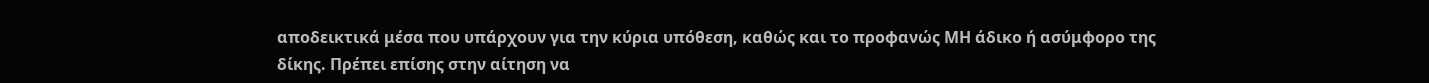αποδεικτικά μέσα που υπάρχουν για την κύρια υπόθεση, καθώς και το προφανώς ΜΗ άδικο ή ασύμφορο της δίκης. Πρέπει επίσης στην αίτηση να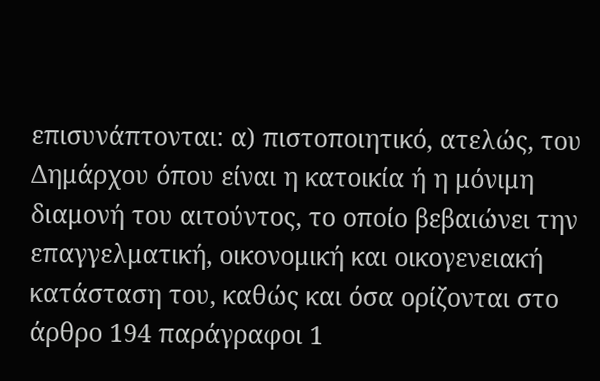επισυνάπτονται: α) πιστοποιητικό, ατελώς, του Δημάρχου όπου είναι η κατοικία ή η μόνιμη διαμονή του αιτούντος, το οποίο βεβαιώνει την επαγγελματική, οικονομική και οικογενειακή κατάσταση του, καθώς και όσα ορίζονται στο άρθρο 194 παράγραφοι 1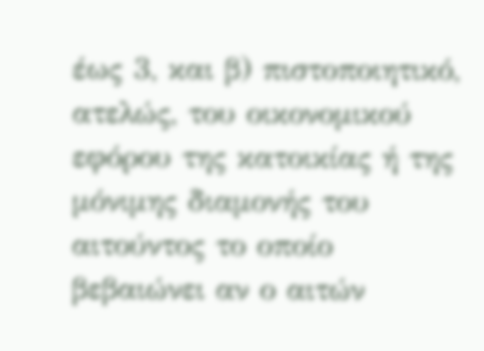έως 3, και β) πιστοποιητικό, ατελώς, του οικονομικού εφόρου της κατοικίας ή της μόνιμης διαμονής του αιτούντος το οποίο βεβαιώνει αν ο αιτών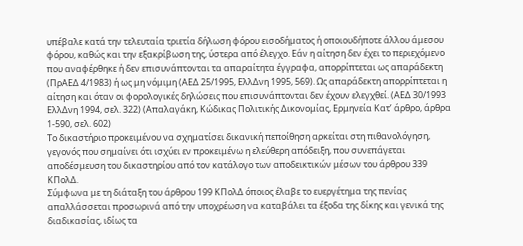υπέβαλε κατά την τελευταία τριετία δήλωση φόρου εισοδήματος ή οποιουδήποτε άλλου άμεσου φόρου, καθώς και την εξακρίβωση της, ύστερα από έλεγχο. Εάν η αίτηση δεν έχει το περιεχόμενο που αναφέρθηκε ή δεν επισυνάπτονται τα απαραίτητα έγγραφα, απορρίπτεται ως απαράδεκτη (ΠρΑΕΔ 4/1983) ή ως μη νόμιμη (ΑΕΔ 25/1995, ΕλλΔνη 1995, 569). Ως απαράδεκτη απορρίπτεται η αίτηση και όταν οι φορολογικές δηλώσεις που επισυνάπτονται δεν έχουν ελεγχθεί. (ΑΕΔ 30/1993 ΕλλΔνη 1994, σελ. 322) (Απαλαγάκη, Κώδικας Πολιτικής Δικονομίας, Ερμηνεία Κατ’ άρθρο, άρθρα 1-590, σελ. 602)
Το δικαστήριο προκειμένου να σχηματίσει δικανική πεποίθηση αρκείται στη πιθανολόγηση, γεγονός που σημαίνει ότι ισχύει εν προκειμένω η ελεύθερη απόδειξη, που συνεπάγεται αποδέσμευση του δικαστηρίου από τον κατάλογο των αποδεικτικών μέσων του άρθρου 339 ΚΠολΔ.
Σύμφωνα με τη διάταξη του άρθρου 199 ΚΠολΔ όποιος έλαβε το ευεργέτημα της πενίας απαλλάσσεται προσωρινά από την υποχρέωση να καταβάλει τα έξοδα της δίκης και γενικά της διαδικασίας, ιδίως τα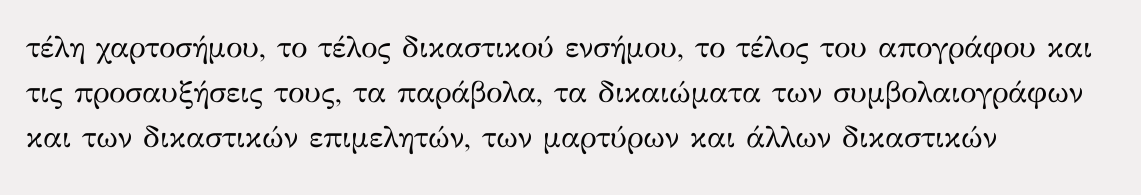τέλη χαρτοσήμου, το τέλος δικαστικού ενσήμου, το τέλος του απογράφου και τις προσαυξήσεις τους, τα παράβολα, τα δικαιώματα των συμβολαιογράφων και των δικαστικών επιμελητών, των μαρτύρων και άλλων δικαστικών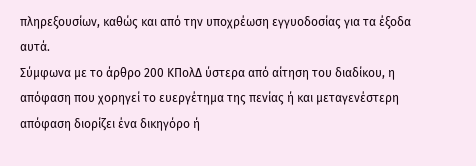πληρεξουσίων, καθώς και από την υποχρέωση εγγυοδοσίας για τα έξοδα αυτά.
Σύμφωνα με το άρθρο 200 ΚΠολΔ ύστερα από αίτηση του διαδίκου, η απόφαση που χορηγεί το ευεργέτημα της πενίας ή και μεταγενέστερη απόφαση διορίζει ένα δικηγόρο ή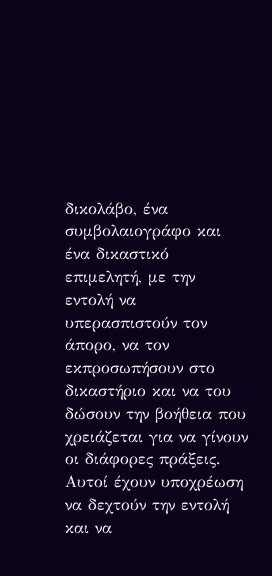δικολάβο, ένα συμβολαιογράφο και ένα δικαστικό επιμελητή, με την εντολή να υπερασπιστούν τον άπορο, να τον εκπροσωπήσουν στο δικαστήριο και να του δώσουν την βοήθεια που χρειάζεται για να γίνουν οι διάφορες πράξεις. Αυτοί έχουν υποχρέωση να δεχτούν την εντολή και να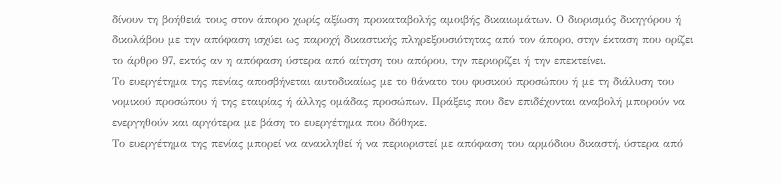δίνουν τη βοήθειά τους στον άπορο χωρίς αξίωση προκαταβολής αμοιβής δικαιωμάτων. Ο διορισμός δικηγόρου ή δικολάβου με την απόφαση ισχύει ως παροχή δικαστικής πληρεξουσιότητας από τον άπορο, στην έκταση που ορίζει το άρθρο 97, εκτός αν η απόφαση ύστερα από αίτηση του απόρου, την περιορίζει ή την επεκτείνει.
Το ευεργέτημα της πενίας αποσβήνεται αυτοδικαίως με το θάνατο του φυσικού προσώπου ή με τη διάλυση του νομικού προσώπου ή της εταιρίας ή άλλης ομάδας προσώπων. Πράξεις που δεν επιδέχονται αναβολή μπορούν να ενεργηθούν και αργότερα με βάση το ευεργέτημα που δόθηκε.
Το ευεργέτημα της πενίας μπορεί να ανακληθεί ή να περιοριστεί με απόφαση του αρμόδιου δικαστή, ύστερα από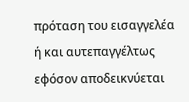πρόταση του εισαγγελέα ή και αυτεπαγγέλτως εφόσον αποδεικνύεται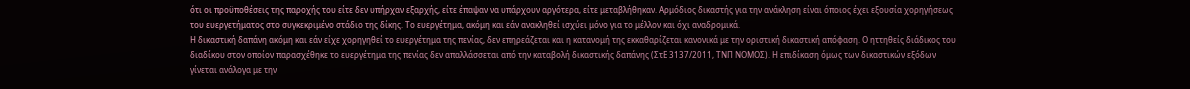ότι οι προϋποθέσεις της παροχής του είτε δεν υπήρχαν εξαρχής, είτε έπαψαν να υπάρχουν αργότερα, είτε μεταβλήθηκαν. Αρμόδιος δικαστής για την ανάκληση είναι όποιος έχει εξουσία χορηγήσεως του ευεργετήματος στο συγκεκριμένο στάδιο της δίκης. Το ευεργέτημα, ακόμη και εάν ανακληθεί ισχύει μόνο για το μέλλον και όχι αναδρομικά.
Η δικαστική δαπάνη ακόμη και εάν είχε χορηγηθεί το ευεργέτημα της πενίας, δεν επηρεάζεται και η κατανομή της εκκαθαρίζεται κανονικά με την οριστική δικαστική απόφαση. Ο ηττηθείς διάδικος του διαδίκου στον οποίον παρασχέθηκε το ευεργέτημα της πενίας δεν απαλλάσσεται από την καταβολή δικαστικής δαπάνης (ΣτΕ 3137/2011, ΤΝΠ ΝΟΜΟΣ). Η επιδίκαση όμως των δικαστικών εξόδων γίνεται ανάλογα με την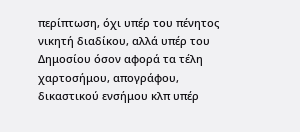περίπτωση, όχι υπέρ του πένητος νικητή διαδίκου, αλλά υπέρ του Δημοσίου όσον αφορά τα τέλη χαρτοσήμου, απογράφου, δικαστικού ενσήμου κλπ υπέρ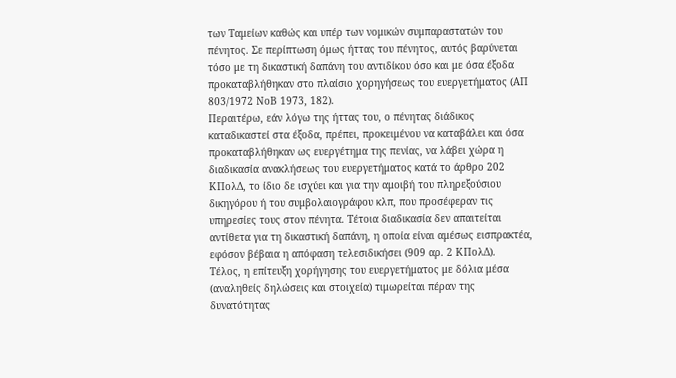των Ταμείων καθώς και υπέρ των νομικών συμπαραστατών του πένητος. Σε περίπτωση όμως ήττας του πένητος, αυτός βαρύνεται τόσο με τη δικαστική δαπάνη του αντιδίκου όσο και με όσα έξοδα προκαταβλήθηκαν στο πλαίσιο χορηγήσεως του ευεργετήματος (ΑΠ 803/1972 ΝοΒ 1973, 182).
Περαιτέρω, εάν λόγω της ήττας του, ο πένητας διάδικος καταδικαστεί στα έξοδα, πρέπει, προκειμένου να καταβάλει και όσα προκαταβλήθηκαν ως ευεργέτημα της πενίας, να λάβει χώρα η διαδικασία ανακλήσεως του ευεργετήματος κατά το άρθρο 202 ΚΠολΔ, το ίδιο δε ισχύει και για την αμοιβή του πληρεξούσιου δικηγόρου ή του συμβολαιογράφου κλπ, που προσέφεραν τις υπηρεσίες τους στον πένητα. Τέτοια διαδικασία δεν απαιτείται αντίθετα για τη δικαστική δαπάνη, η οποία είναι αμέσως εισπρακτέα, εφόσον βέβαια η απόφαση τελεσιδικήσει (909 αρ. 2 ΚΠολΔ).
Τέλος, η επίτευξη χορήγησης του ευεργετήματος με δόλια μέσα (αναληθείς δηλώσεις και στοιχεία) τιμωρείται πέραν της δυνατότητας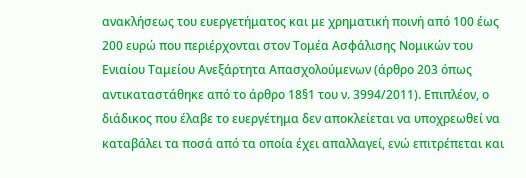ανακλήσεως του ευεργετήματος και με χρηματική ποινή από 100 έως 200 ευρώ που περιέρχονται στον Τομέα Ασφάλισης Νομικών του Ενιαίου Ταμείου Ανεξάρτητα Απασχολούμενων (άρθρο 203 όπως αντικαταστάθηκε από το άρθρο 18§1 του ν. 3994/2011). Επιπλέον, ο διάδικος που έλαβε το ευεργέτημα δεν αποκλείεται να υποχρεωθεί να καταβάλει τα ποσά από τα οποία έχει απαλλαγεί, ενώ επιτρέπεται και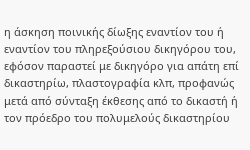η άσκηση ποινικής δίωξης εναντίον του ή εναντίον του πληρεξούσιου δικηγόρου του, εφόσον παραστεί με δικηγόρο για απάτη επί δικαστηρίω, πλαστογραφία κλπ, προφανώς μετά από σύνταξη έκθεσης από το δικαστή ή τον πρόεδρο του πολυμελούς δικαστηρίου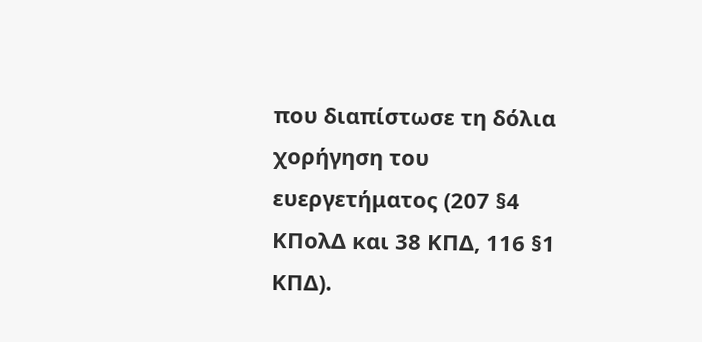που διαπίστωσε τη δόλια χορήγηση του ευεργετήματος (207 §4 ΚΠολΔ και 38 ΚΠΔ, 116 §1 ΚΠΔ).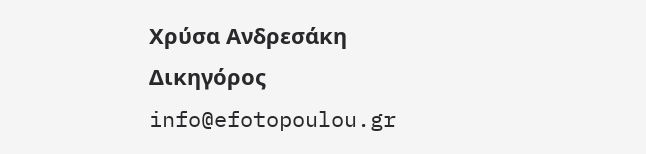Χρύσα Ανδρεσάκη
Δικηγόρος
info@efotopoulou.gr